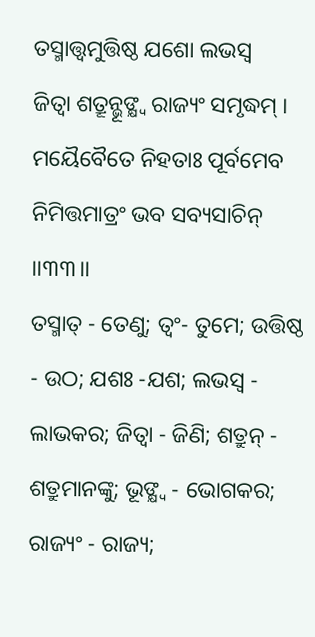ତସ୍ମାତ୍ତ୍ୱମୁତ୍ତିଷ୍ଠ ଯଶୋ ଲଭସ୍ୱ
ଜିତ୍ୱା ଶତ୍ରୂନ୍ଭୂଙ୍କ୍ଷ୍ୱ ରାଜ୍ୟଂ ସମୃଦ୍ଧମ୍ ।
ମୟୈବୈତେ ନିହତାଃ ପୂର୍ବମେବ
ନିମିତ୍ତମାତ୍ରଂ ଭବ ସବ୍ୟସାଚିନ୍ ।।୩୩।।
ତସ୍ମାତ୍ - ତେଣୁ; ତ୍ୱଂ- ତୁମେ; ଉତ୍ତିଷ୍ଠ - ଉଠ; ଯଶଃ -ଯଶ; ଲଭସ୍ୱ - ଲାଭକର; ଜିତ୍ୱା - ଜିଣି; ଶତ୍ରୁନ୍ - ଶତ୍ରୁମାନଙ୍କୁ; ଭୂଙ୍କ୍ଷ୍ୱ - ଭୋଗକର; ରାଜ୍ୟଂ - ରାଜ୍ୟ;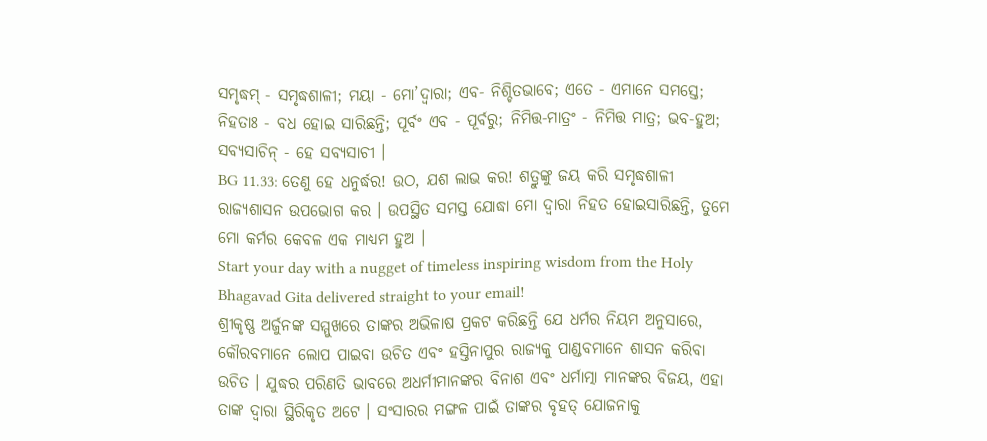ସମୃଦ୍ଧମ୍ - ସମୃଦ୍ଧଶାଳୀ; ମୟା - ମୋ’ଦ୍ୱାରା; ଏବ- ନିଶ୍ଚିତଭାବେ; ଏତେ - ଏମାନେ ସମସ୍ତେ; ନିହତାଃ - ବଧ ହୋଇ ସାରିଛନ୍ତି; ପୂର୍ବଂ ଏବ - ପୂର୍ବରୁ; ନିମିତ୍ତ-ମାତ୍ରଂ - ନିମିତ୍ତ ମାତ୍ର; ଭବ-ହୁଅ; ସବ୍ୟସାଚିନ୍ - ହେ ସବ୍ୟସାଚୀ ।
BG 11.33: ତେଣୁ ହେ ଧନୁର୍ଦ୍ଧର! ଉଠ, ଯଶ ଲାଭ କର! ଶତ୍ରୁଙ୍କୁ ଜୟ କରି ସମୃଦ୍ଧଶାଳୀ ରାଜ୍ୟଶାସନ ଉପଭୋଗ କର । ଉପସ୍ଥିତ ସମସ୍ତ ଯୋଦ୍ଧା ମୋ ଦ୍ୱାରା ନିହତ ହୋଇସାରିଛନ୍ତି, ତୁମେ ମୋ କର୍ମର କେବଳ ଏକ ମାଧ୍ୟମ ହୁଅ ।
Start your day with a nugget of timeless inspiring wisdom from the Holy Bhagavad Gita delivered straight to your email!
ଶ୍ରୀକୃଷ୍ଣ ଅର୍ଜୁନଙ୍କ ସମ୍ମୁଖରେ ତାଙ୍କର ଅଭିଳାଷ ପ୍ରକଟ କରିଛନ୍ତି ଯେ ଧର୍ମର ନିୟମ ଅନୁସାରେ, କୌରବମାନେ ଲୋପ ପାଇବା ଉଚିତ ଏବଂ ହସ୍ତିନାପୁର ରାଜ୍ୟକୁ ପାଣ୍ଡବମାନେ ଶାସନ କରିବା ଉଚିତ । ଯୁଦ୍ଧର ପରିଣତି ଭାବରେ ଅଧର୍ମୀମାନଙ୍କର ବିନାଶ ଏବଂ ଧର୍ମାତ୍ମା ମାନଙ୍କର ବିଜୟ, ଏହା ତାଙ୍କ ଦ୍ୱାରା ସ୍ଥିରିକୃତ ଅଟେ । ସଂସାରର ମଙ୍ଗଳ ପାଇଁ ତାଙ୍କର ବୃହତ୍ ଯୋଜନାକୁ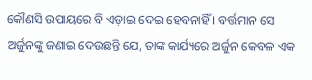କୌଣସି ଉପାୟରେ ବି ଏଡ଼ାଇ ଦେଇ ହେବନାହିଁ । ବର୍ତ୍ତମାନ ସେ ଅର୍ଜୁନଙ୍କୁ ଜଣାଇ ଦେଉଛନ୍ତି ଯେ, ତାଙ୍କ କାର୍ଯ୍ୟରେ ଅର୍ଜୁନ କେବଳ ଏକ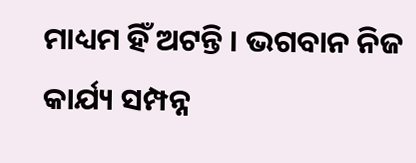ମାଧ୍ୟମ ହିଁ ଅଟନ୍ତି । ଭଗବାନ ନିଜ କାର୍ଯ୍ୟ ସମ୍ପନ୍ନ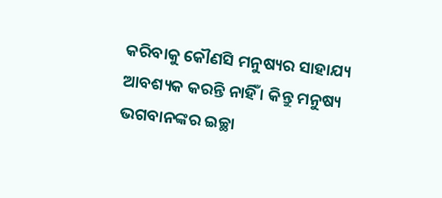କରିବାକୁ କୌଣସି ମନୁଷ୍ୟର ସାହାଯ୍ୟ ଆବଶ୍ୟକ କରନ୍ତି ନାହିଁ । କିନ୍ତୁ ମନୁଷ୍ୟ ଭଗବାନଙ୍କର ଇଚ୍ଛା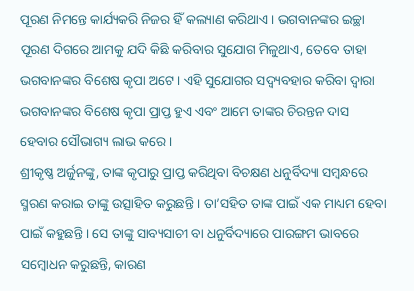ପୂରଣ ନିମନ୍ତେ କାର୍ଯ୍ୟକରି ନିଜର ହିଁ କଲ୍ୟାଣ କରିଥାଏ । ଭଗବାନଙ୍କର ଇଚ୍ଛା ପୂରଣ ଦିଗରେ ଆମକୁ ଯଦି କିଛି କରିବାର ସୁଯୋଗ ମିଳୁଥାଏ, ତେବେ ତାହା ଭଗବାନଙ୍କର ବିଶେଷ କୃପା ଅଟେ । ଏହି ସୁଯୋଗର ସଦ୍ବ୍ୟବହାର କରିବା ଦ୍ୱାରା ଭଗବାନଙ୍କର ବିଶେଷ କୃପା ପ୍ରାପ୍ତ ହୁଏ ଏବଂ ଆମେ ତାଙ୍କର ଚିରନ୍ତନ ଦାସ ହେବାର ସୌଭାଗ୍ୟ ଲାଭ କରେ ।
ଶ୍ରୀକୃଷ୍ଣ ଅର୍ଜୁନଙ୍କୁ, ତାଙ୍କ କୃପାରୁ ପ୍ରାପ୍ତ କରିଥିବା ବିଚକ୍ଷଣ ଧନୁର୍ବିଦ୍ୟା ସମ୍ବନ୍ଧରେ ସ୍ମରଣ କରାଇ ତାଙ୍କୁ ଉତ୍ସାହିତ କରୁଛନ୍ତି । ତା’ସହିତ ତାଙ୍କ ପାଇଁ ଏକ ମାଧ୍ୟମ ହେବା ପାଇଁ କହୁଛନ୍ତି । ସେ ତାଙ୍କୁ ସାବ୍ୟସାଚୀ ବା ଧନୁର୍ବିଦ୍ୟାରେ ପାରଙ୍ଗମ ଭାବରେ ସମ୍ବୋଧନ କରୁଛନ୍ତି, କାରଣ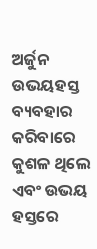ଅର୍ଜୁନ ଉଭୟହସ୍ତ ବ୍ୟବହାର କରିବାରେ କୁଶଳ ଥିଲେ ଏବଂ ଉଭୟ ହସ୍ତରେ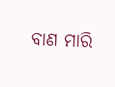ବାଣ ମାରି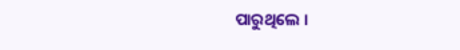ପାରୁଥିଲେ ।